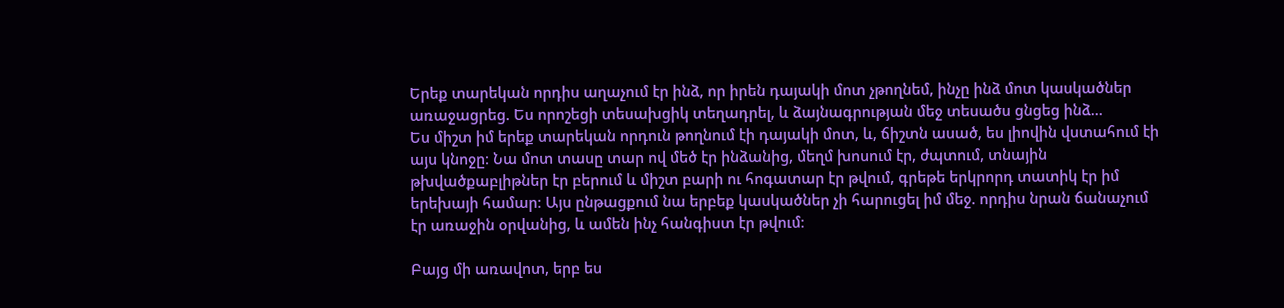Երեք տարեկան որդիս աղաչում էր ինձ, որ իրեն դայակի մոտ չթողնեմ, ինչը ինձ մոտ կասկածներ առաջացրեց. Ես որոշեցի տեսախցիկ տեղադրել, և ձայնագրության մեջ տեսածս ցնցեց ինձ…
Ես միշտ իմ երեք տարեկան որդուն թողնում էի դայակի մոտ, և, ճիշտն ասած, ես լիովին վստահում էի այս կնոջը։ Նա մոտ տասը տար ով մեծ էր ինձանից, մեղմ խոսում էր, ժպտում, տնային թխվածքաբլիթներ էր բերում և միշտ բարի ու հոգատար էր թվում, գրեթե երկրորդ տատիկ էր իմ երեխայի համար։ Այս ընթացքում նա երբեք կասկածներ չի հարուցել իմ մեջ. որդիս նրան ճանաչում էր առաջին օրվանից, և ամեն ինչ հանգիստ էր թվում։

Բայց մի առավոտ, երբ ես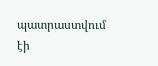պատրաստվում էի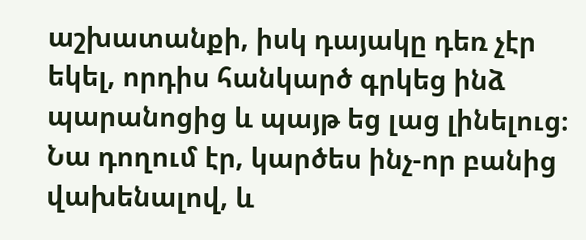աշխատանքի, իսկ դայակը դեռ չէր եկել, որդիս հանկարծ գրկեց ինձ պարանոցից և պայթ եց լաց լինելուց։ Նա դողում էր, կարծես ինչ-որ բանից վախենալով, և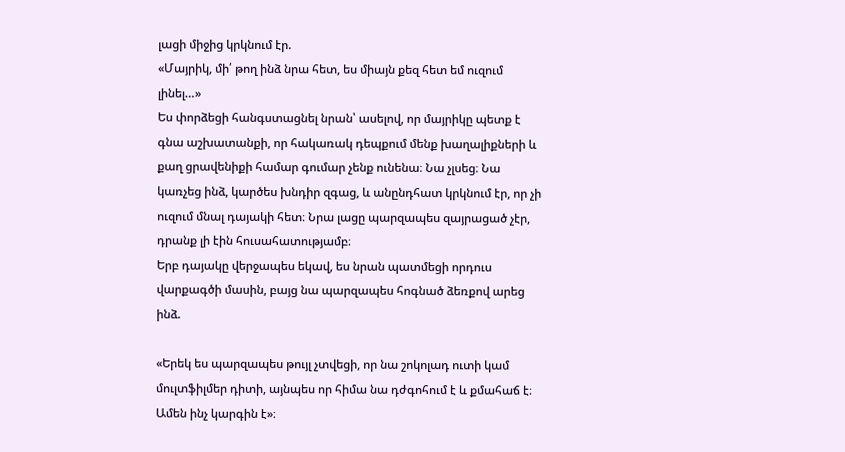լացի միջից կրկնում էր.
«Մայրիկ, մի՛ թող ինձ նրա հետ, ես միայն քեզ հետ եմ ուզում լինել…»
Ես փորձեցի հանգստացնել նրան՝ ասելով, որ մայրիկը պետք է գնա աշխատանքի, որ հակառակ դեպքում մենք խաղալիքների և քաղ ցրավենիքի համար գումար չենք ունենա։ Նա չլսեց։ Նա կառչեց ինձ, կարծես խնդիր զգաց, և անընդհատ կրկնում էր, որ չի ուզում մնալ դայակի հետ։ Նրա լացը պարզապես զայրացած չէր, դրանք լի էին հուսահատությամբ։
Երբ դայակը վերջապես եկավ, ես նրան պատմեցի որդուս վարքագծի մասին, բայց նա պարզապես հոգնած ձեռքով արեց ինձ.

«Երեկ ես պարզապես թույլ չտվեցի, որ նա շոկոլադ ուտի կամ մուլտֆիլմեր դիտի, այնպես որ հիմա նա դժգոհում է և քմահաճ է։ Ամեն ինչ կարգին է»։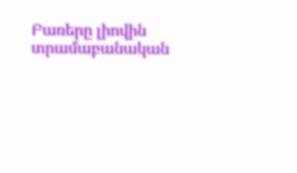Բառերը լիովին տրամաբանական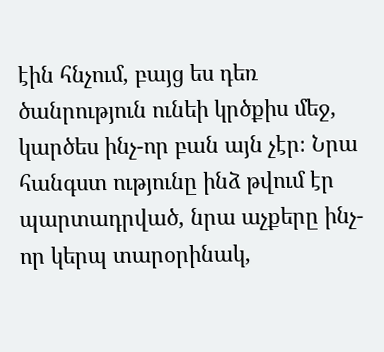էին հնչում, բայց ես դեռ ծանրություն ունեի կրծքիս մեջ, կարծես ինչ-որ բան այն չէր։ Նրա հանգստ ությունը ինձ թվում էր պարտադրված, նրա աչքերը ինչ-որ կերպ տարօրինակ,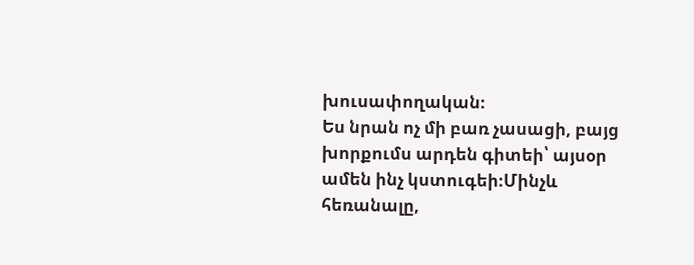խուսափողական։
Ես նրան ոչ մի բառ չասացի, բայց խորքումս արդեն գիտեի՝ այսօր ամեն ինչ կստուգեի։Մինչև հեռանալը,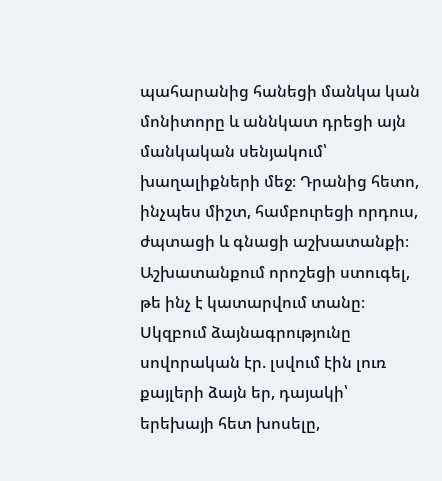պահարանից հանեցի մանկա կան մոնիտորը և աննկատ դրեցի այն մանկական սենյակում՝ խաղալիքների մեջ։ Դրանից հետո, ինչպես միշտ, համբուրեցի որդուս, ժպտացի և գնացի աշխատանքի։
Աշխատանքում որոշեցի ստուգել, թե ինչ է կատարվում տանը։ Սկզբում ձայնագրությունը սովորական էր. լսվում էին լուռ քայլերի ձայն եր, դայակի՝ երեխայի հետ խոսելը,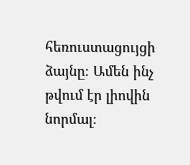հեռուստացույցի ձայնը։ Ամեն ինչ թվում էր լիովին նորմալ։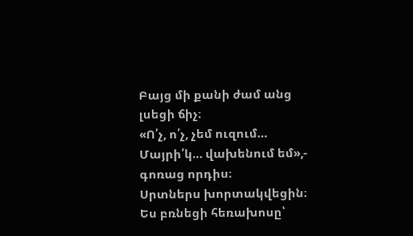Բայց մի քանի ժամ անց լսեցի ճիչ։
«Ո՛չ, ո՛չ, չեմ ուզում… Մայրի՛կ… վախենում եմ»,- գոռաց որդիս։
Սրտներս խորտակվեցին։ Ես բռնեցի հեռախոսը՝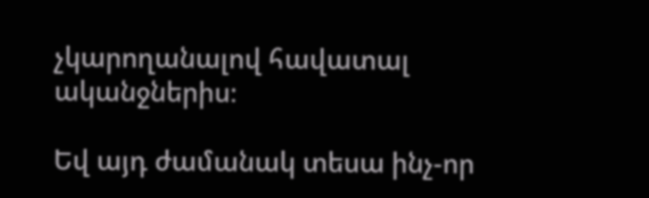չկարողանալով հավատալ ականջներիս։

Եվ այդ ժամանակ տեսա ինչ-որ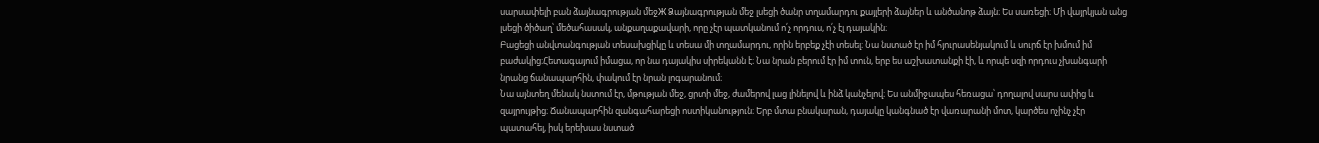սարսափելի բան ձայնագրության մեջЖ Ձայնագրության մեջ լսեցի ծանր տղամարդու քայլերի ձայներ և անծանոթ ձայն։ Ես սառեցի։ Մի վայրկյան անց լսեցի ծիծաղ՝ մեծահասակ, անքաղաքավարի, որը չէր պատկանում ո՛չ որդուս, ո՛չ էլ դայակին։
Բացեցի անվտանգության տեսախցիկը և տեսա մի տղամարդու, որին երբեք չէի տեսել։ Նա նստած էր իմ հյուրասենյակում և սուրճ էր խմում իմ բաժակից։Հետագայում իմացա, որ նա դայակիս սիրեկանն է։ Նա նրան բերում էր իմ տուն, երբ ես աշխատանքի էի, և որպե սզի որդուս չխանգարի նրանց ճանապարհին, փակում էր նրան լոգարանում։
Նա այնտեղ մենակ նստում էր, մթության մեջ, ցրտի մեջ, ժամերով լաց լինելով և ինձ կանչելով։ Ես անմիջապես հեռացա՝ դողալով սարս ափից և զայրույթից։ Ճանապարհին զանգահարեցի ոստիկանություն։ Երբ մտա բնակարան, դայակը կանգնած էր վառարանի մոտ, կարծես ոչինչ չէր պատահել, իսկ երեխաս նստած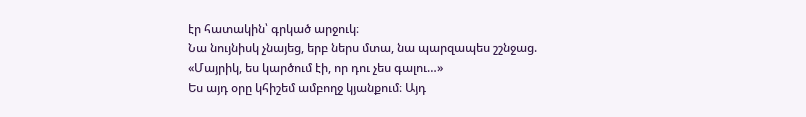էր հատակին՝ գրկած արջուկ։
Նա նույնիսկ չնայեց, երբ ներս մտա, նա պարզապես շշնջաց.
«Մայրիկ, ես կարծում էի, որ դու չես գալու…»
Ես այդ օրը կհիշեմ ամբողջ կյանքում։ Այդ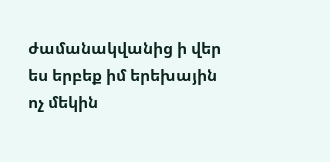ժամանակվանից ի վեր ես երբեք իմ երեխային ոչ մեկին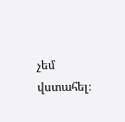չեմ վստահել։